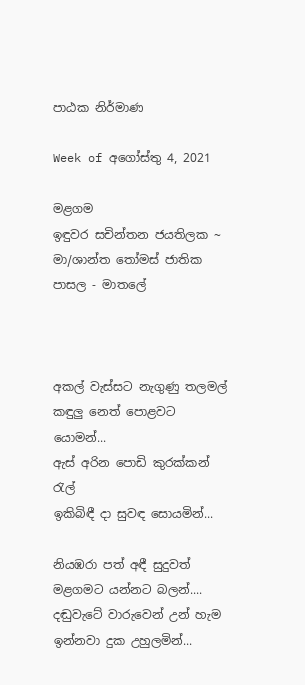පාඨක නිර්මාණ

Week of අගෝස්තු 4, 2021

මළගම
ඉඳුවර සචින්තන ජයතිලක ~ මා/ශාන්ත තෝමස් ජාතික පාසල - මාතලේ



අකල් වැස්සට නැගුණු තලමල්
කඳුලු නෙත් පොළවට යොමන්...
ඇස් අරින පොඩි කුරක්කන් රැල්
ඉකිබිඳී දා සුවඳ සොයමින්...

නියඹරා පත් අඳී සුදුවත්
මළගමට යන්නට බලන්....
දඬුවැටේ වාරුවෙන් උන් හැම
ඉන්නවා දුක උහුලමින්...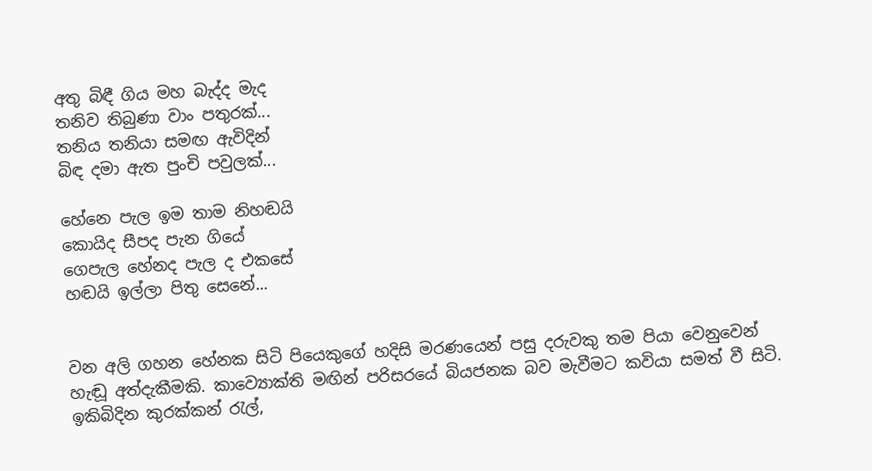අතු බිඳී ගිය මහ බැද්ද මැද
තනිව තිබුණා වාං පතුරක්...
තනිය තනියා සමඟ ඇවිදින්
බිඳ දමා ඇත පුංචි පවුලක්...

හේනෙ පැල ඉම තාම නිහඬයි
කොයිද සීපද පැන ගියේ
ගෙපැල හේනද පැල ද එකසේ
හඬයි ඉල්ලා පිතු සෙනේ...


වන අලි ගහන හේනක සිටි පියෙකුගේ හදිසි මරණයෙන් පසු දරුවකු තම පියා වෙනුවෙන් හැඬූ අත්දැකීමකි. කාව්‍යොක්ති මඟින් පරිසරයේ බියජනක බව මැවීමට කවියා සමත් වී සිටි. ඉකිබිදින කුරක්කන් රැල්,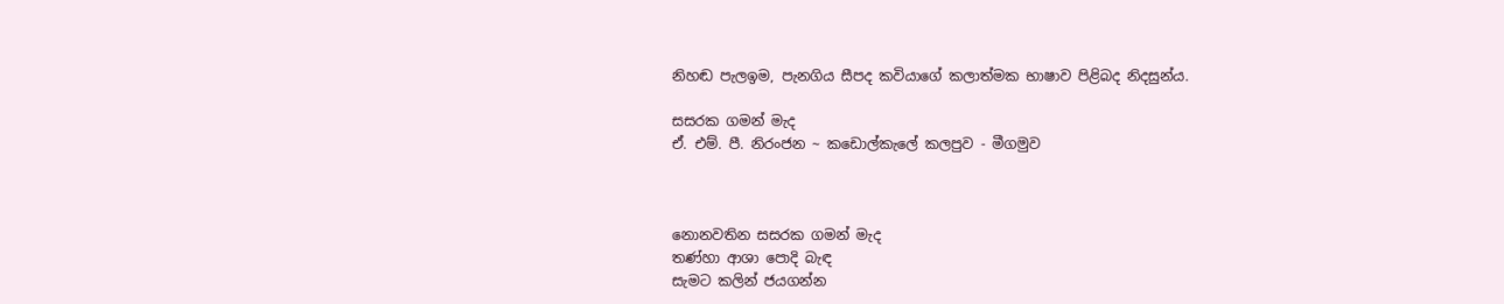නිහඬ පැලඉම, පැනගිය සීපද කවියාගේ කලාත්මක භාෂාව පිළිබද නිදසුන්ය.

සසරක ගමන් මැද
ඒ. එම්. පී. නිරංජන ~ කඩොල්කැලේ කලපුව - මීගමුව



නොනවතින සසරක ගමන් මැද
තණ්හා ආශා පොදි බැඳ
සැමට කලින් ජයගන්න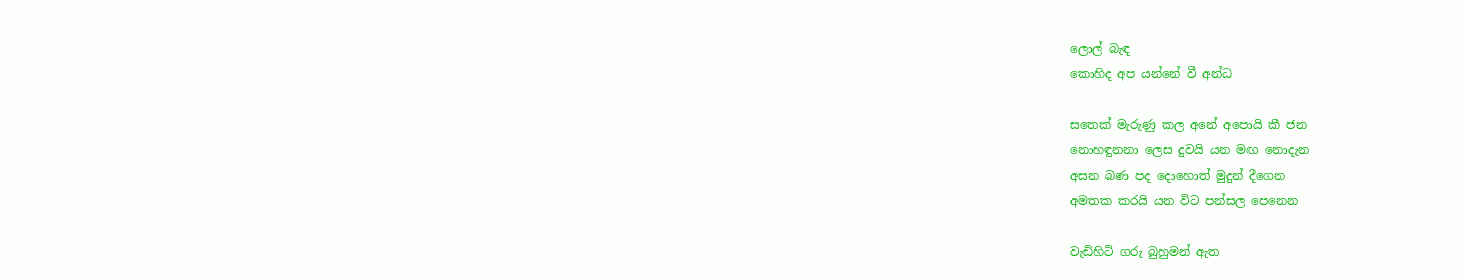ලොල් බැඳ
කොහිද අප යන්නේ වී අන්ධ

සතෙක් මැරුණු කල අනේ අපොයි කී ජන
නොහඳුනනා ලෙස දුවයි යන මඟ නොදැන
අසන බණ පද දොහොත් මුදුන් දීගෙන
අමතක කරයි යන විට පන්සල පෙනෙන

වැඩිහිටි ගරු බුහුමන් ඇත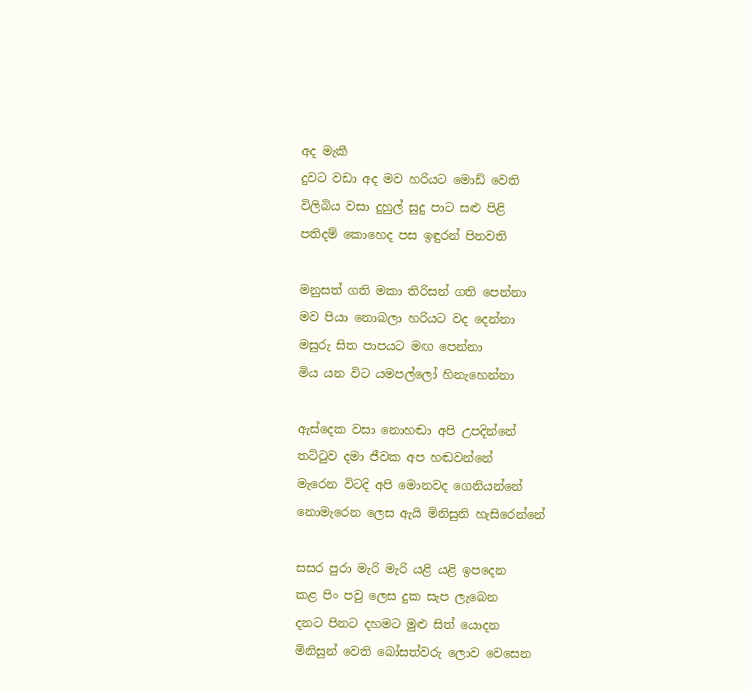අද මැකී
දුවට වඩා අද මව හරියට මොඩ් වෙති
විලිබිය වසා දුහුල් සුදු පාට සළු පිළි
පතිදම් කොහෙද පස ඉඳුරන් පිනවති

මනුසත් ගති මකා තිරිසන් ගති පෙන්නා
මව පියා නොබලා හරියට වද දෙන්නා
මසුරු සිත පාපයට මඟ පෙන්නා
මිය යන විට යමපල්ලෝ හිනැහෙන්නා

ඇස්දෙක වසා නොහඬා අපි උපදින්නේ
තට්ටුව දමා ජීවක අප හඬවන්නේ
මැරෙන විටදි අපි මොනවද ගෙනියන්නේ
නොමැරෙන ලෙස ඇයි මිනිසුනි හැසිරෙන්නේ

සසර පුරා මැරි මැරි යළි යළි ඉපදෙන
කළ පිං පවු ලෙස දුක සැප ලැබෙන
දනට පිනට දහමට මුළු සිත් යොදන
මිනිසුන් වෙති බෝසත්වරු ලොව වෙසෙන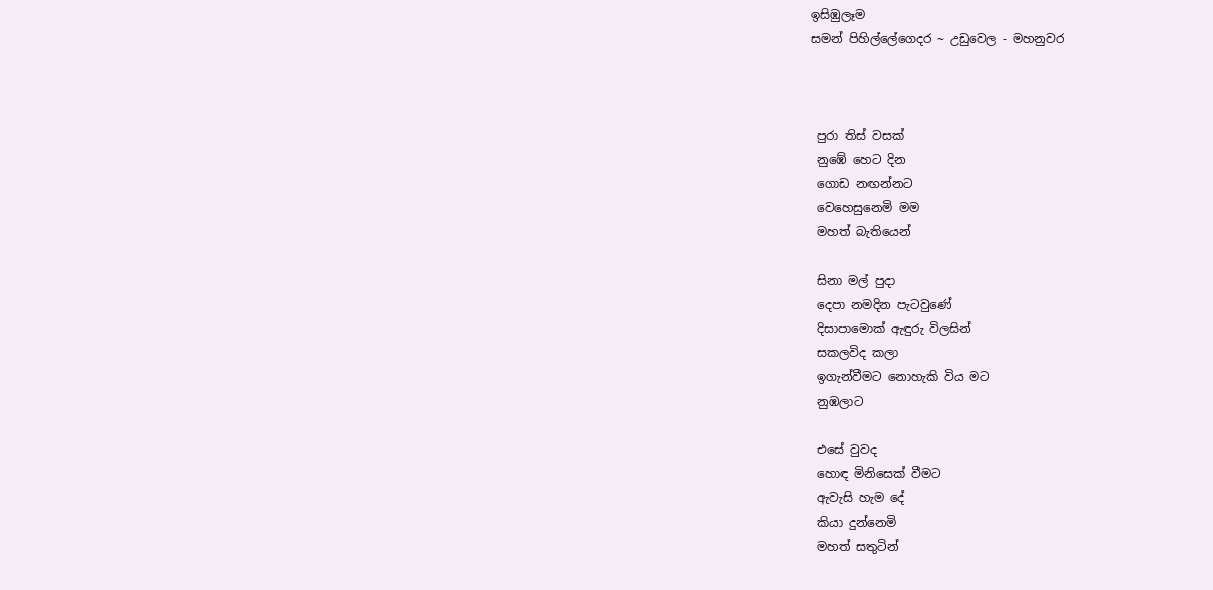ඉසිඹුලෑම
සමන් පිහිල්ලේගෙදර ~ උඩුවෙල - මහනුවර



 පුරා තිස් වසක්
 නුඹේ හෙට දින
 ගොඩ නඟන්නට
 වෙහෙසුනෙමි මම
 මහත් බැතියෙන්

 සිනා මල් පුදා
 දෙපා නමදින පැටවුණේ
 දිසාපාමොක් ඇඳුරු විලසින්
 සකලවිද කලා
 ඉගැන්වීමට නොහැකි විය මට
 නුඹලාට

 එසේ වුවද
 හොඳ මිනිසෙක් වීමට
 ඇවැසි හැම දේ
 කියා දුන්නෙමි
 මහත් සතුටින්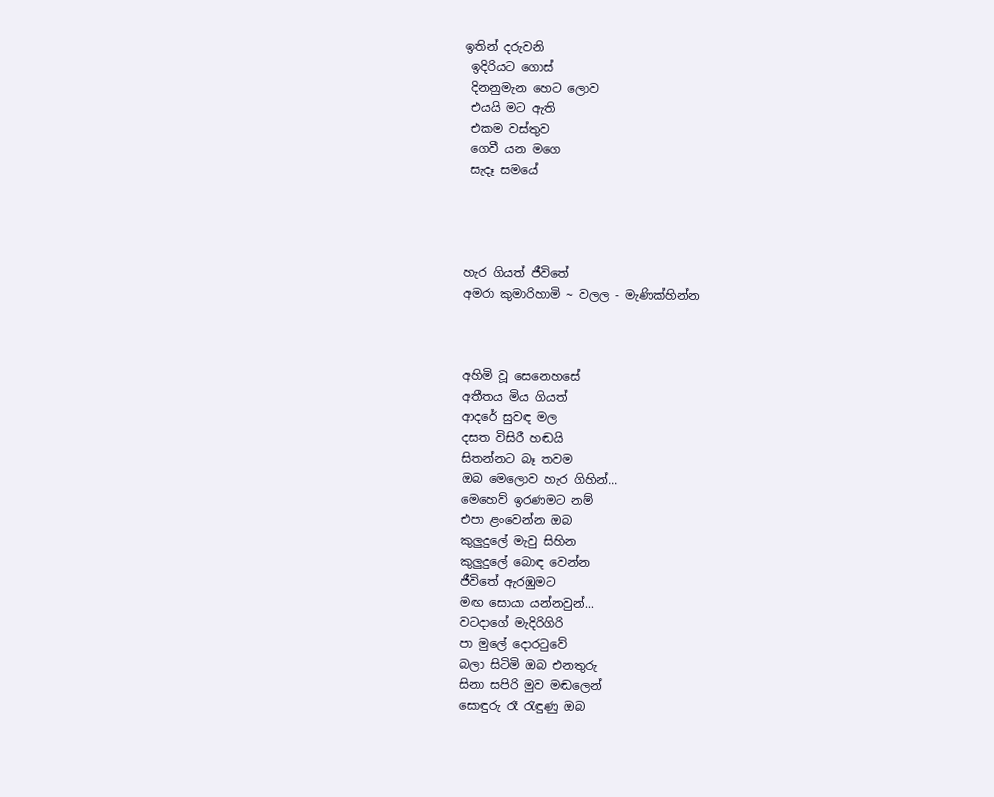ඉතින් දරුවනි
 ඉදිරියට ගොස්
 දිනනුමැන හෙට ලොව
 එයයි මට ඇති
 එකම වස්තුව
 ගෙවී යන මගෙ
 සැදෑ සමයේ




හැර ගියත් ජීවිතේ
අමරා කුමාරිහාමි ~ වලල - මැණික්හින්න



අහිමි වූ සෙනෙහසේ
අතීතය මිය ගියත්
ආදරේ සුවඳ මල
දසත විසිරී හඬයි
සිතන්නට බෑ තවම
ඔබ මෙලොව හැර ගිහින්...
මෙහෙව් ඉරණමට නම්
එපා ළංවෙන්න ඔබ
කුලුදුලේ මැවු සිහින
කුලුදුලේ බොඳ වෙන්න
ජීවිතේ ඇරඹුමට
මඟ සොයා යන්නවුන්...
වටදාගේ මැදිරිගිරි
පා මුලේ දොරටුවේ
බලා සිටිමි ඔබ එනතුරු
සිනා සපිරි මුව මඬලෙන්
සොඳුරු රෑ රැඳුණු ඔබ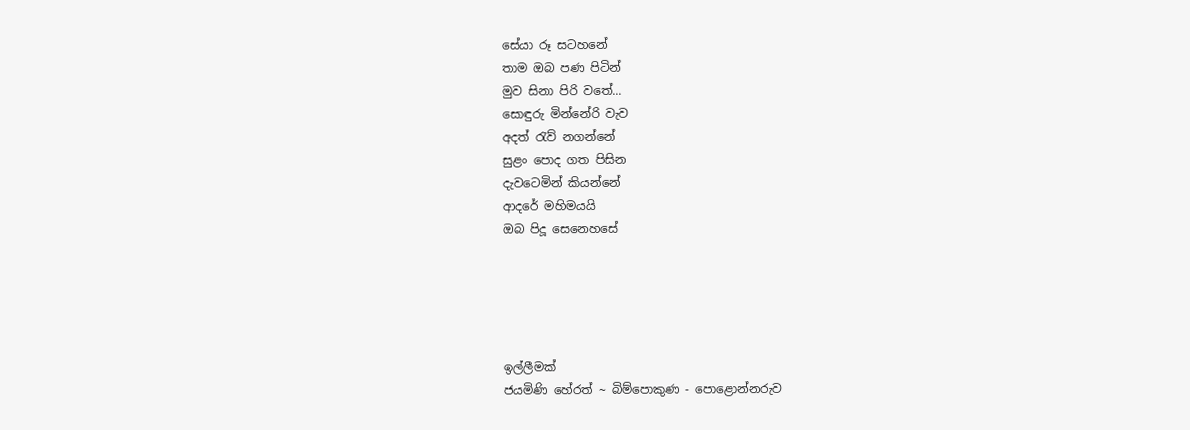සේයා රූ සටහනේ
තාම ඔබ පණ පිටින්
මුව සිනා පිරි වතේ...
සොඳුරු මින්නේරි වැව
අදත් රැව් නගන්නේ
සුළං පොද ගත පිසින
දැවටෙමින් කියන්නේ
ආදරේ මහිමයයි
ඔබ පිදූ සෙනෙහසේ





ඉල්ලීමක්
ජයමිණි හේරත් ~ බිම්පොකුණ - පොළොන්නරුව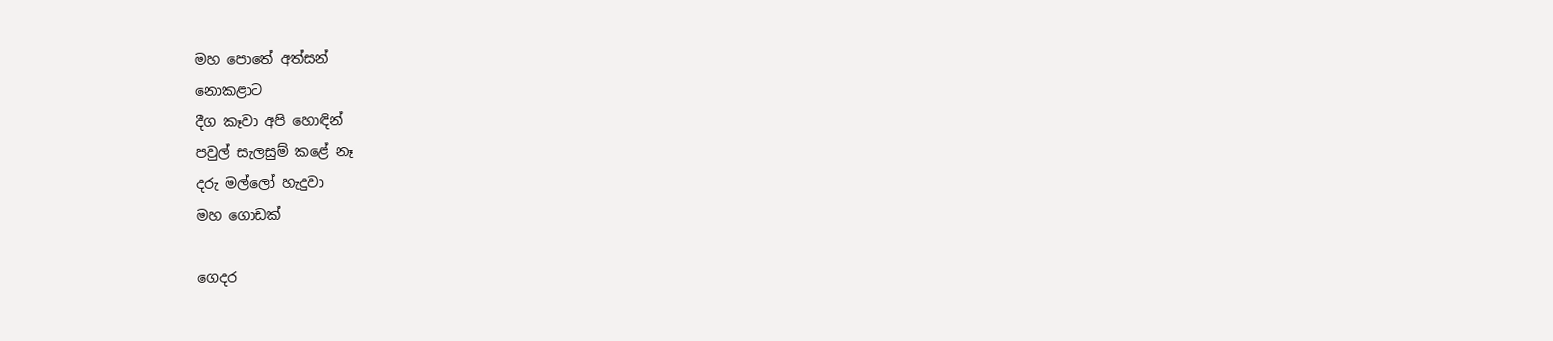මහ පොතේ අත්සන්
නොකළාට
දීග කෑවා අපි හොඳින්
පවුල් සැලසුම් කළේ නෑ
දරු මල්ලෝ හැදුවා
මහ ගොඩක්

ගෙදර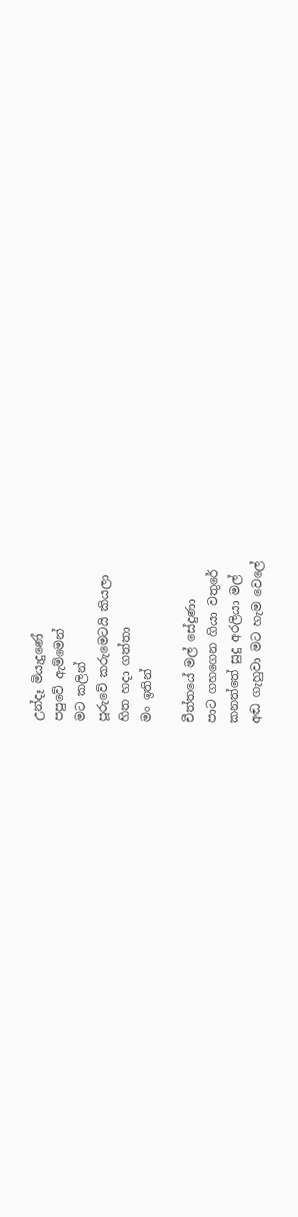උන්දෑ මියැදුණේ
පපුවේ ඇම්මෙන්
මට කලින්
පූරුවේ කරුමෙටයි කියලා
හිත හදා ගත්තා
මං ඉතින්

චීත්තයේ මල් සේදුණා
පාට ගහගෙන ගියා වතුරේ
කනත්තේ සුදු අරලියා මල්
අඬ ගැහුවා මට හැම වෙලේ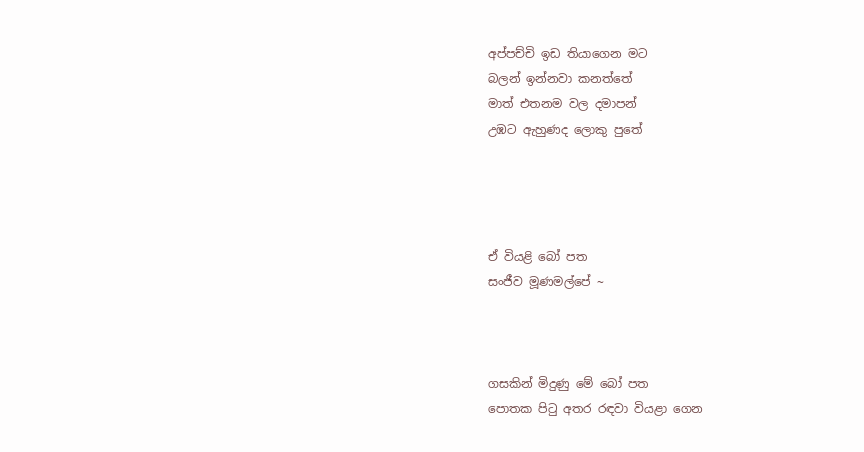අප්පච්චි ඉඩ තියාගෙන මට
බලන් ඉන්නවා කනත්තේ
මාත් එතනම වල දමාපන්
උඹට ඇහුණද ලොකු පුතේ




ඒ වියළි බෝ පත
සංජීව මූණමල්පේ ~



ගසකින් මිදුණු මේ බෝ පත
පොතක පිටු අතර රඳවා වියළා ගෙන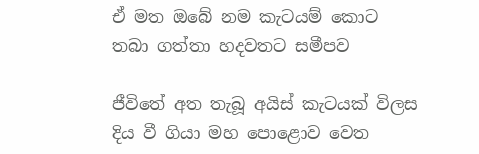ඒ මත ඔබේ නම කැටයම් කොට
තබා ගත්තා හදවතට සමීපව

ජීවිතේ අත තැබූ අයිස් කැටයක් විලස
දිය වී ගියා මහ පොළොව වෙත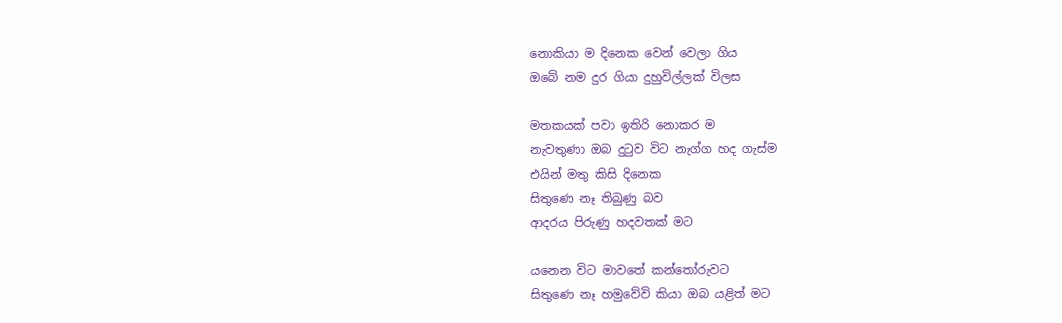නොකියා ම දිනෙක වෙන් වෙලා ගිය
ඔබේ නම දුර ගියා දුහුවිල්ලක් විලස

මතකයක් පවා ඉතිරි නොකර ම
නැවතුණා ඔබ දුටුව විට නැග්ග හද ගැස්ම
එයින් මතු කිසි දිනෙක
සිතුණෙ නෑ තිබුණු බව
ආදරය පිරුණු හදවතක් මට

යනෙන විට මාවතේ කන්තෝරුවට
සිතුණෙ නෑ හමුවේවි කියා ඔබ යළිත් මට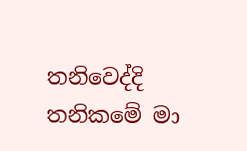තනිවෙද්දි තනිකමේ මා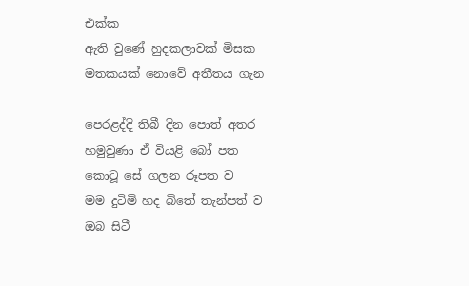එක්ක
ඇති වුණේ හුදකලාවක් මිසක
මතකයක් නොවේ අතීතය ගැන

පෙරළද්දි තිබී දින පොත් අතර
හමුවුණා ඒ වියළි බෝ පත
කොටූ සේ ගලන රූපත ව
මම දුටිමි හද බිතේ තැන්පත් ව
ඔබ සිටී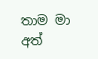තාම මා අත්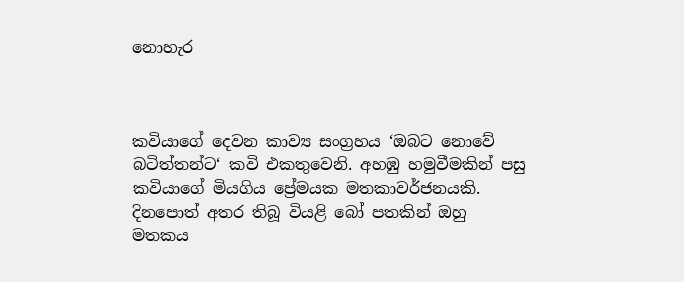නොහැර



කවියාගේ දෙවන කාව්‍ය සංග්‍රහය ‘ඔබට නොවේ බටිත්තන්ට‘ කවි එකතුවෙනි. අහඹු හමුවීමකින් පසු කවියාගේ මියගිය ප්‍රේමයක මතකාවර්ජනයකි. දිනපොත් අතර තිබූ වියළි බෝ පතකින් ඔහු මතකය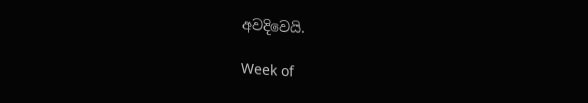අවදිවෙයි.

Week of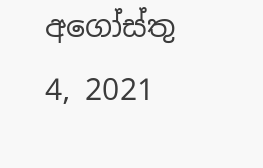අගෝස්තු 4, 2021